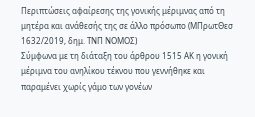Περιπτώσεις αφαίρεσης της γονικής μέριμνας από τη μητέρα και ανάθεσής της σε άλλο πρόσωπο (ΜΠρωτΘεσ 1632/2019, δημ. ΤΝΠ ΝΟΜΟΣ)
Σύμφωνα με τη διάταξη του άρθρου 1515 ΑΚ η γονική μέριμνα του ανηλίκου τέκνου που γεννήθηκε και παραμένει χωρίς γάμο των γονέων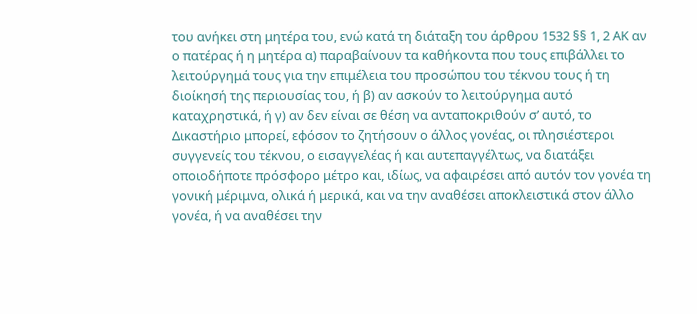του ανήκει στη μητέρα του, ενώ κατά τη διάταξη του άρθρου 1532 §§ 1, 2 ΑΚ αν ο πατέρας ή η μητέρα α) παραβαίνουν τα καθήκοντα που τους επιβάλλει το λειτούργημά τους για την επιμέλεια του προσώπου του τέκνου τους ή τη διοίκησή της περιουσίας του, ή β) αν ασκούν το λειτούργημα αυτό καταχρηστικά, ή γ) αν δεν είναι σε θέση να ανταποκριθούν σ’ αυτό, το Δικαστήριο μπορεί, εφόσον το ζητήσουν ο άλλος γονέας, οι πλησιέστεροι συγγενείς του τέκνου, ο εισαγγελέας ή και αυτεπαγγέλτως, να διατάξει οποιοδήποτε πρόσφορο μέτρο και, ιδίως, να αφαιρέσει από αυτόν τον γονέα τη γονική μέριμνα, ολικά ή μερικά, και να την αναθέσει αποκλειστικά στον άλλο γονέα, ή να αναθέσει την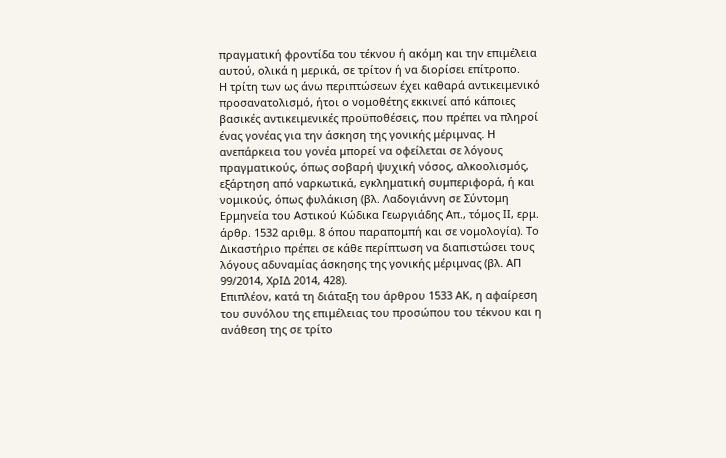πραγματική φροντίδα του τέκνου ή ακόμη και την επιμέλεια αυτού, ολικά η μερικά, σε τρίτον ή να διορίσει επίτροπο.
Η τρίτη των ως άνω περιπτώσεων έχει καθαρά αντικειμενικό προσανατολισμό, ήτοι ο νομοθέτης εκκινεί από κάποιες βασικές αντικειμενικές προϋποθέσεις, που πρέπει να πληροί ένας γονέας για την άσκηση της γονικής μέριμνας. Η ανεπάρκεια του γονέα μπορεί να οφείλεται σε λόγους πραγματικούς, όπως σοβαρή ψυχική νόσος, αλκοολισμός, εξάρτηση από ναρκωτικά, εγκληματική συμπεριφορά, ή και νομικούς, όπως φυλάκιση (βλ. Λαδογιάννη σε Σύντομη Ερμηνεία του Αστικού Κώδικα Γεωργιάδης Απ., τόμος ΙΙ, ερμ. άρθρ. 1532 αριθμ. 8 όπου παραπομπή και σε νομολογία). Το Δικαστήριο πρέπει σε κάθε περίπτωση να διαπιστώσει τους λόγους αδυναμίας άσκησης της γονικής μέριμνας (βλ. ΑΠ 99/2014, ΧρΙΔ 2014, 428).
Επιπλέον, κατά τη διάταξη του άρθρου 1533 ΑΚ, η αφαίρεση του συνόλου της επιμέλειας του προσώπου του τέκνου και η ανάθεση της σε τρίτο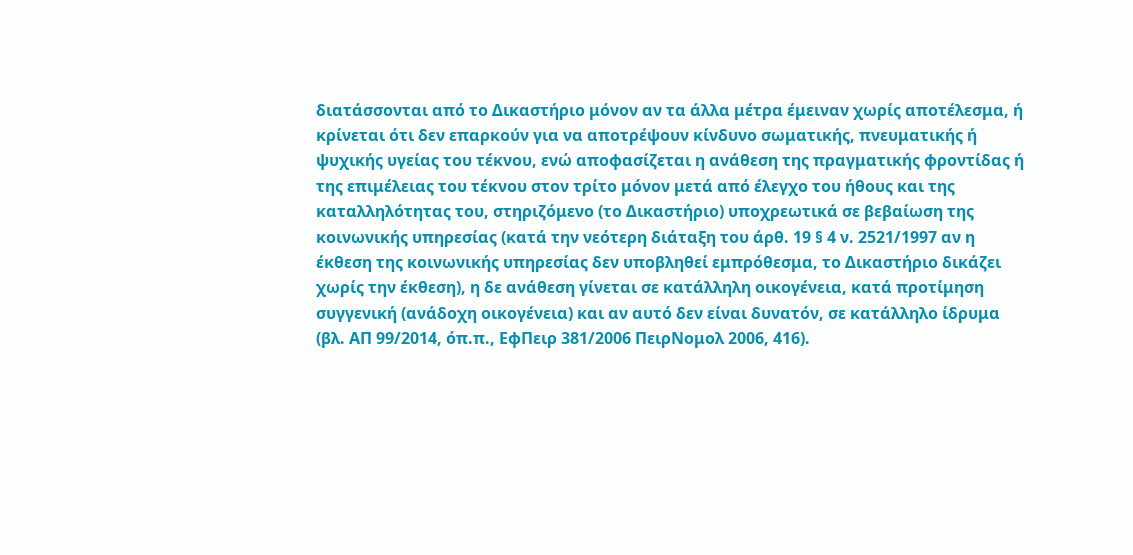διατάσσονται από το Δικαστήριο μόνον αν τα άλλα μέτρα έμειναν χωρίς αποτέλεσμα, ή κρίνεται ότι δεν επαρκούν για να αποτρέψουν κίνδυνο σωματικής, πνευματικής ή ψυχικής υγείας του τέκνου, ενώ αποφασίζεται η ανάθεση της πραγματικής φροντίδας ή της επιμέλειας του τέκνου στον τρίτο μόνον μετά από έλεγχο του ήθους και της καταλληλότητας του, στηριζόμενο (το Δικαστήριο) υποχρεωτικά σε βεβαίωση της κοινωνικής υπηρεσίας (κατά την νεότερη διάταξη του άρθ. 19 § 4 ν. 2521/1997 αν η έκθεση της κοινωνικής υπηρεσίας δεν υποβληθεί εμπρόθεσμα, το Δικαστήριο δικάζει χωρίς την έκθεση), η δε ανάθεση γίνεται σε κατάλληλη οικογένεια, κατά προτίμηση συγγενική (ανάδοχη οικογένεια) και αν αυτό δεν είναι δυνατόν, σε κατάλληλο ίδρυμα (βλ. ΑΠ 99/2014, όπ.π., ΕφΠειρ 381/2006 ΠειρΝομολ 2006, 416).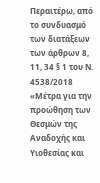Περαιτέρω, από το συνδυασμό των διατάξεων των άρθρων 8, 11, 34 § 1 του Ν. 4538/2018 «Μέτρα για την προώθηση των Θεσμών της Αναδοχής και Υιοθεσίας και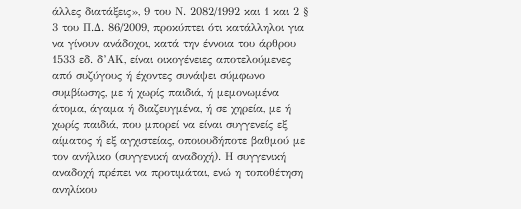άλλες διατάξεις», 9 του Ν. 2082/1992 και 1 και 2 § 3 του Π.Δ. 86/2009, προκύπτει ότι κατάλληλοι για να γίνουν ανάδοχοι, κατά την έννοια του άρθρου 1533 εδ. δ’ΑΚ, είναι οικογένειες αποτελούμενες από συζύγους ή έχοντες συνάψει σύμφωνο συμβίωσης, με ή χωρίς παιδιά, ή μεμονωμένα άτομα, άγαμα ή διαζευγμένα, ή σε χηρεία, με ή χωρίς παιδιά, που μπορεί να είναι συγγενείς εξ αίματος ή εξ αγχιστείας, οποιουδήποτε βαθμού με τον ανήλικο (συγγενική αναδοχή). Η συγγενική αναδοχή πρέπει να προτιμάται, ενώ η τοποθέτηση ανηλίκου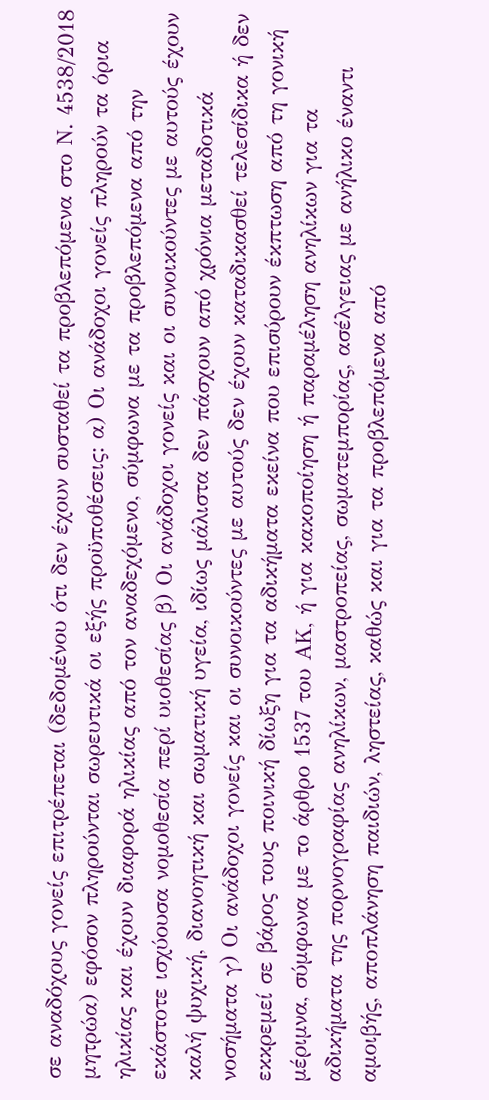σε αναδόχους γονείς επιτρέπεται (δεδομένου ότι δεν έχουν συσταθεί τα προβλεπόμενα στο Ν. 4538/2018 μητρώα) εφόσον πληρούνται σωρευτικά οι εξής προϋποθέσεις: α) Οι ανάδοχοι γονείς πληρούν τα όρια ηλικίας και έχουν διαφορά ηλικίας από τον αναδεχόμενο, σύμφωνα με τα προβλεπόμενα από την εκάστοτε ισχύουσα νομοθεσία περί υιοθεσίας β) Οι ανάδοχοι γονείς και οι συνοικούντες με αυτούς έχουν καλή ψυχική, διανοητική και σωματική υγεία, ιδίως μάλιστα δεν πάσχουν από χρόνια μεταδοτικά νοσήματα γ) Οι ανάδοχοι γονείς και οι συνοικούντες με αυτούς δεν έχουν καταδικασθεί τελεσίδικα ή δεν εκκρεμεί σε βάρος τους ποινική δίωξη για τα αδικήματα εκείνα που επισύρουν έκπτωση από τη γονική μέριμνα, σύμφωνα με το άρθρο 1537 του ΑΚ, ή για κακοποίηση ή παραμέληση ανηλίκων για τα αδικήματα της πορνογραφίας ανηλίκων, μαστροπείας, σωματεμπορίας, ασέλγειας με ανήλικο έναντι αμοιβής, αποπλάνηση παιδιών, ληστείας, καθώς και για τα προβλεπόμενα από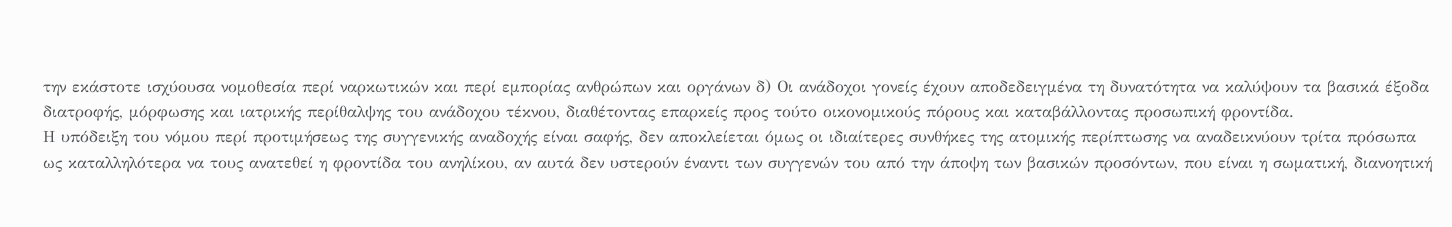την εκάστοτε ισχύουσα νομοθεσία περί ναρκωτικών και περί εμπορίας ανθρώπων και οργάνων δ) Οι ανάδοχοι γονείς έχουν αποδεδειγμένα τη δυνατότητα να καλύψουν τα βασικά έξοδα διατροφής, μόρφωσης και ιατρικής περίθαλψης του ανάδοχου τέκνου, διαθέτοντας επαρκείς προς τούτο οικονομικούς πόρους και καταβάλλοντας προσωπική φροντίδα.
Η υπόδειξη του νόμου περί προτιμήσεως της συγγενικής αναδοχής είναι σαφής, δεν αποκλείεται όμως οι ιδιαίτερες συνθήκες της ατομικής περίπτωσης να αναδεικνύουν τρίτα πρόσωπα ως καταλληλότερα να τους ανατεθεί η φροντίδα του ανηλίκου, αν αυτά δεν υστερούν έναντι των συγγενών του από την άποψη των βασικών προσόντων, που είναι η σωματική, διανοητική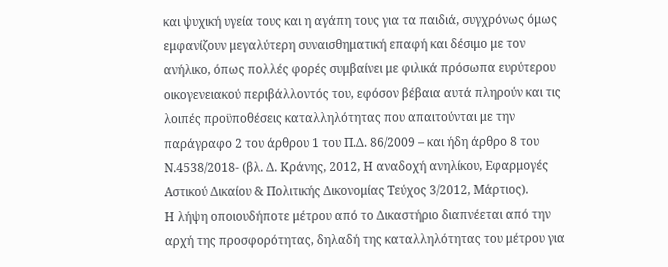και ψυχική υγεία τους και η αγάπη τους για τα παιδιά, συγχρόνως όμως εμφανίζουν μεγαλύτερη συναισθηματική επαφή και δέσιμο με τον ανήλικο, όπως πολλές φορές συμβαίνει με φιλικά πρόσωπα ευρύτερου οικογενειακού περιβάλλοντός του, εφόσον βέβαια αυτά πληρούν και τις λοιπές προϋποθέσεις καταλληλότητας που απαιτούνται με την παράγραφο 2 του άρθρου 1 του Π.Δ. 86/2009 – και ήδη άρθρο 8 του Ν.4538/2018- (βλ. Δ. Κράνης, 2012, Η αναδοχή ανηλίκου, Εφαρμογές Αστικού Δικαίου & Πολιτικής Δικονομίας Τεύχος 3/2012, Μάρτιος).
Η λήψη οποιουδήποτε μέτρου από το Δικαστήριο διαπνέεται από την αρχή της προσφορότητας, δηλαδή της καταλληλότητας του μέτρου για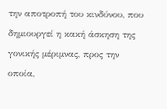την αποτροπή του κινδύνου, που δημιουργεί η κακή άσκηση της γονικής μέριμνας, προς την οποία,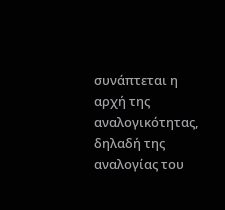συνάπτεται η αρχή της αναλογικότητας, δηλαδή της αναλογίας του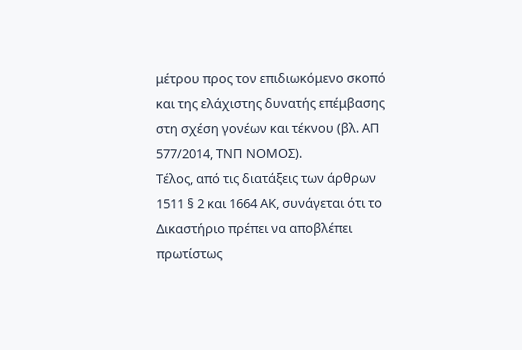μέτρου προς τον επιδιωκόμενο σκοπό και της ελάχιστης δυνατής επέμβασης στη σχέση γονέων και τέκνου (βλ. ΑΠ 577/2014, ΤΝΠ ΝΟΜΟΣ).
Τέλος, από τις διατάξεις των άρθρων 1511 § 2 και 1664 ΑΚ, συνάγεται ότι το Δικαστήριο πρέπει να αποβλέπει πρωτίστως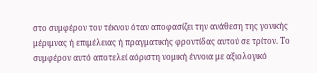στο συμφέρον του τέκνου όταν αποφασίζει την ανάθεση της γονικής μέριμνας ή επιμέλειας ή πραγματικής φροντίδας αυτού σε τρίτον. Το συμφέρον αυτό αποτελεί αόριστη νομική έννοια με αξιολογικό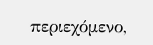περιεχόμενο,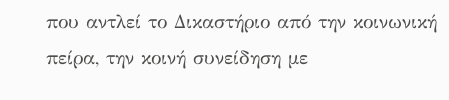που αντλεί το Δικαστήριο από την κοινωνική πείρα, την κοινή συνείδηση με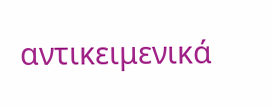αντικειμενικά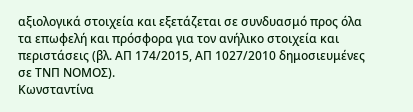αξιολογικά στοιχεία και εξετάζεται σε συνδυασμό προς όλα τα επωφελή και πρόσφορα για τον ανήλικο στοιχεία και περιστάσεις (βλ. ΑΠ 174/2015, ΑΠ 1027/2010 δημοσιευμένες σε ΤΝΠ ΝΟΜΟΣ).
Κωνσταντίνα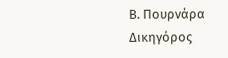Β. Πουρνάρα
Δικηγόρος